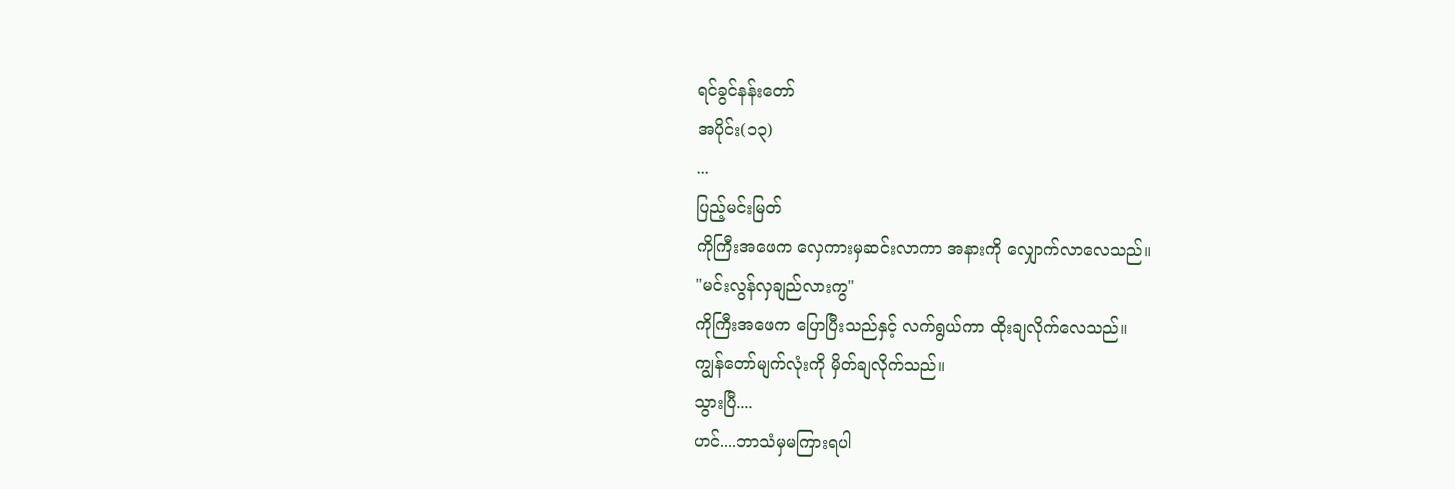ရင်ခွင်နန်းတော်
အပိုင်း(၁၃)
...
ပြည့်မင်းမြတ်
ကိုကြီးအဖေက လှေကားမှဆင်းလာကာ အနားကို လျှောက်လာလေသည်။
"မင်းလွန်လှချည်လားကွ"
ကိုကြီးအဖေက ပြောပြီးသည်နှင့် လက်ရွယ်ကာ ထိုးချလိုက်လေသည်။
ကျွန်တော်မျက်လုံးကို မှိတ်ချလိုက်သည်။
သွားပြီ....
ဟင်....ဘာသံမှမကြားရပါ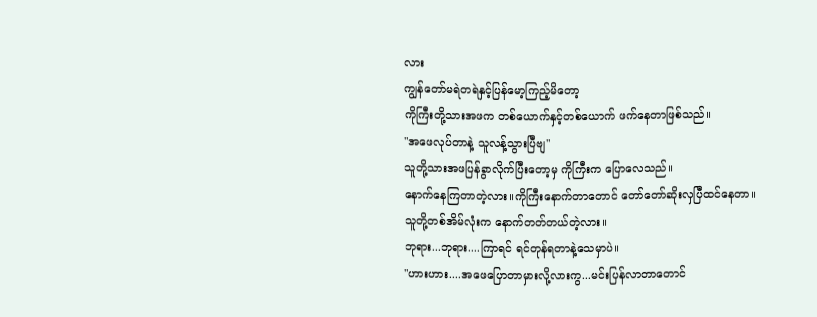လား
ကျွန်တော်မရဲတရဲနှင့်ပြန်မော့ကြည့်မိတော့
ကိုကြီးတို့သားအဖက တစ်ယောက်နှင့်တစ်ယောက် ဖက်နေတာဖြစ်သည်။
"အဖေလုပ်တာနဲ့ သူလန့်သွားပြီဗျ"
သူတို့သားအဖပြန်ခွာလိုက်ပြီးတော့မှ ကိုကြီးက ပြောလေသည်။
နောက်နေကြတာတဲ့လား။ကိုကြီးနောက်တာတောင် တော်တော်ဆိုးလှပြီထင်နေတာ။
သူတို့တစ်အိမ်လုံးက နောက်တတ်တယ်တဲ့လား။
ဘုရား...ဘုရား....ကြာရင် ရင်တုန်ရတာနဲ့သေမှာပဲ။
"ဟားဟား....အဖေပြောတာမှားလို့လားကွ...မင်းပြန်လာတာတောင်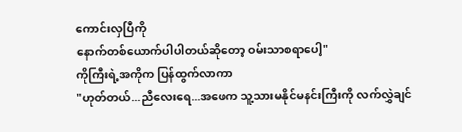ကောင်းလှပြီကို
နောက်တစ်ယောက်ပါပါတယ်ဆိုတော့ ဝမ်းသာစရာပေါ့"
ကိုကြီးရဲ့အကိုက ပြန်ထွက်လာကာ
"ဟုတ်တယ်...ညီလေးရေ...အဖေက သူ့သားမနိုင်မနင်းကြီးကို လက်လွှဲချင်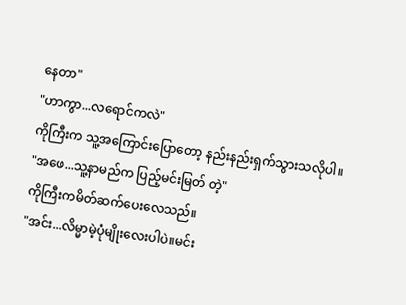နေတာ"
"ဟာကွာ...လရောင်ကလဲ"
ကိုကြီးက သူ့အကြောင်းပြောတော့ နည်းနည်းရှက်သွားသလိုပါ။
"အဖေ...သူ့နာမည်က ပြည့်မင်းမြတ် တဲ့"
ကိုကြီးကမိတ်ဆက်ပေးလေသည်။
"အင်း...လိမ္မာမဲ့ပုံမျိုးလေးပါပဲ။မင်း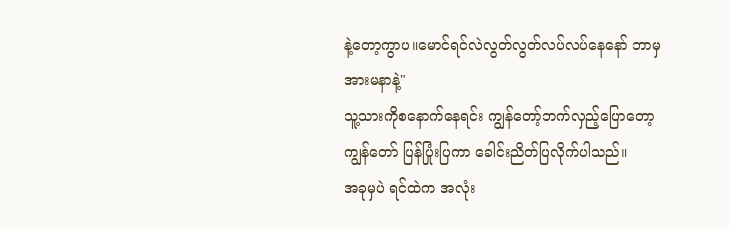နဲ့တော့ကွာပ။မောင်ရင်လဲလွတ်လွတ်လပ်လပ်နေနော် ဘာမှအားမနာနဲ့"
သူ့သားကိုစနောက်နေရင်း ကျွန်တော့်ဘက်လှည့်ပြောတော့ ကျွန်တော် ပြန်ပြုံးပြကာ ခေါင်းညိတ်ပြလိုက်ပါသည်။
အခုမှပဲ ရင်ထဲက အလုံး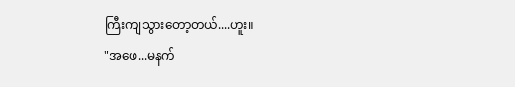ကြီးကျသွားတော့တယ်....ဟူး။
"အဖေ...မနက်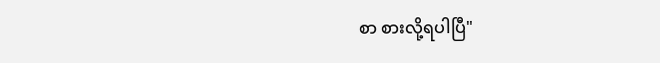စာ စားလို့ရပါပြီ"